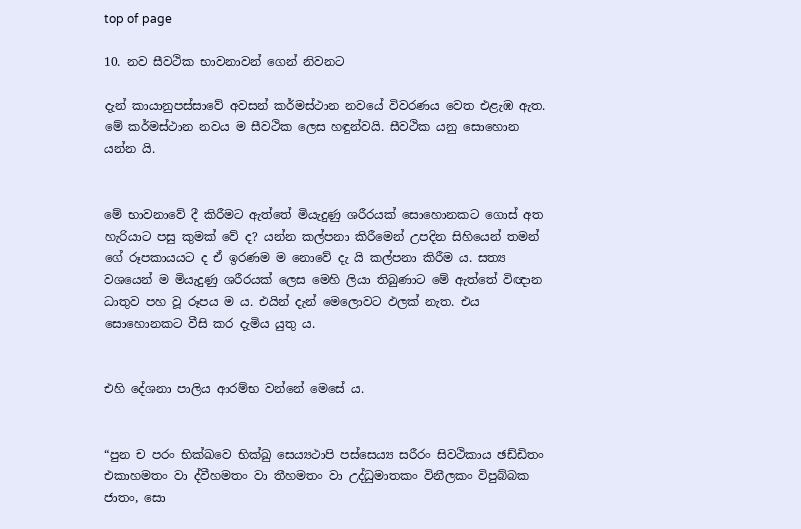top of page

10. නව සීවථික භාවනාවන් ගෙන් නිවනට

දැන් කායානුපස්සාවේ අවසන් කර්මස්ථාන නවයේ විවරණය වෙත එළැඹ ඇත. මේ කර්මස්ථාන නවය ම සීවථික ලෙස හඳුන්වයි. සීවථික යනු සොහොන යන්න යි.


මේ භාවනාවේ දී කිරීමට ඇත්තේ මියැදුණු ශරීරයක් සොහොනකට ගොස් අත හැරියාට පසු කුමක් වේ ද? යන්න කල්පනා කිරීමෙන් උපදින සිහියෙන් තමන් ගේ රූපකායයට ද ඒ ඉරණම ම නොවේ දැ යි කල්පනා කිරීම ය. සත්‍ය වශයෙන් ම මියැදුණු ශරීරයක් ලෙස මෙහි ලියා තිබුණාට මේ ඇත්තේ විඥාන ධාතුව පහ වූ රූපය ම ය. එයින් දැන් මෙලොවට ඵලක් නැත. එය සොහොනකට වීසි කර දැමිය යුතු ය.


එහි දේශනා පාලිය ආරම්භ වන්නේ මෙසේ ය.


“පුන ච පරං භික්ඛවෙ භික්ඛු සෙය්‍යථාපි පස්සෙය්‍ය සරීරං සිවථිකාය ඡඩ්ඩිතං එකාහමතං වා ද්වීහමතං වා තීහමතං වා උද්ධුමාතකං විනීලකං විපුබ්බක ජාතං, සො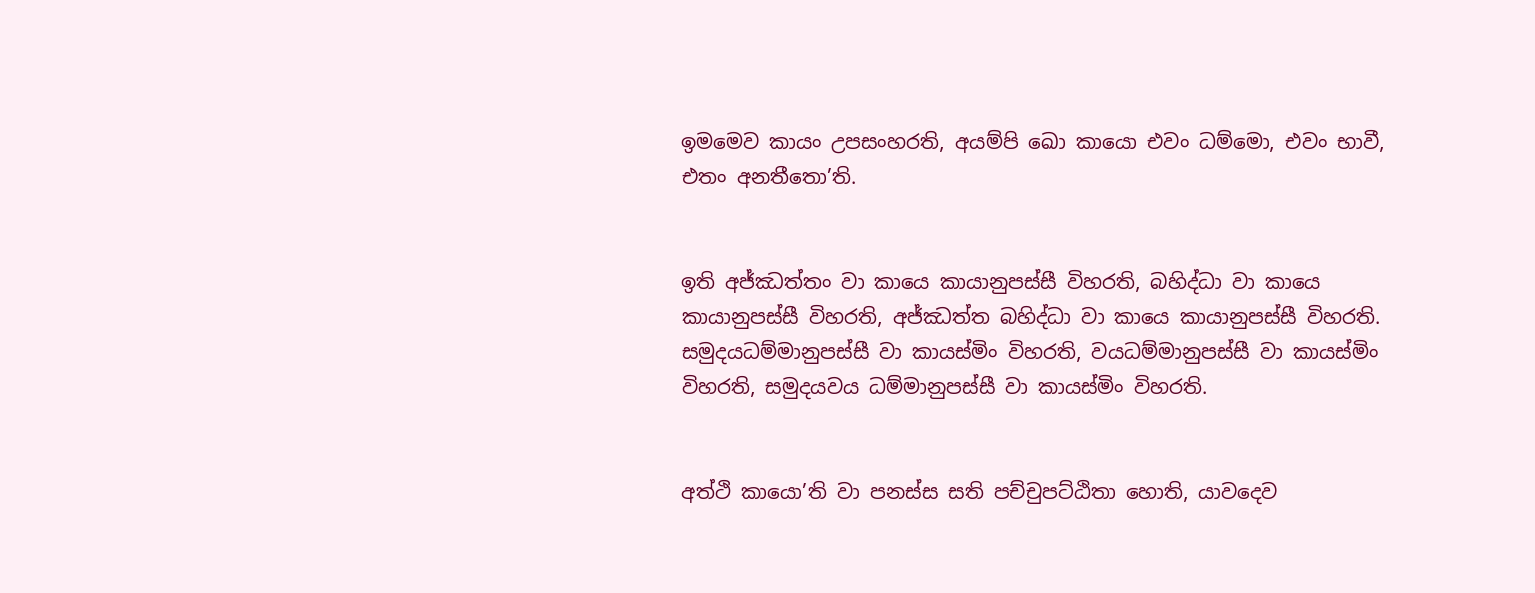ඉමමෙව කායං උපසංහරති, අයම්පි ඛො කායො එවං ධම්මො, එවං භාවී, එතං අනතීතො’ති.


ඉති අජ්‌ඣත්‌තං වා කායෙ කායානුපස්‌සී විහරති, බහිද්‌ධා වා කායෙ කායානුපස්‌සී විහරති, අජ්‌ඣත්‌ත බහිද්‌ධා වා කායෙ කායානුපස්‌සී විහරති. සමුදයධම්‌මානුපස්‌සී වා කායස්‌මිං විහරති, වයධම්‌මානුපස්‌සී වා කායස්‌මිං විහරති, සමුදයවය ධම්‌මානුපස්‌සී වා කායස්‌මිං විහරති.


අත්‌ථි කායො’ති වා පනස්‌ස සති පච්‌චුපට්‌ඨිතා හොති, යාවදෙව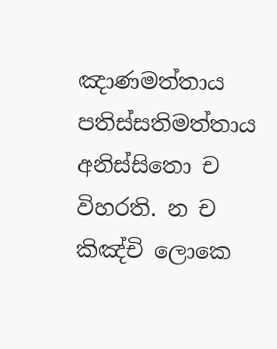ඤාණමත්‌තාය පතිස්‌සතිමත්‌තාය අනිස්‌සිතො ච විහරති. න ච කිඤ්‌චි ලොකෙ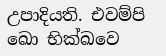උපාදියති. එවම්‌පි ඛො භික්‌ඛවෙ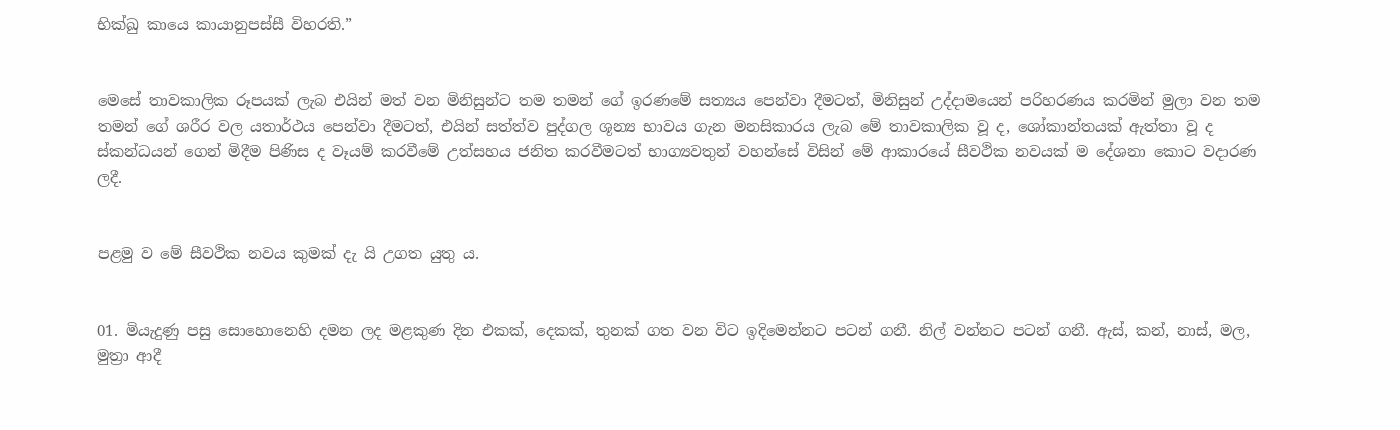භික්‌ඛු කායෙ කායානුපස්‌සී විහරති.”


මෙසේ තාවකාලික රූපයක් ලැබ එයින් මත් වන මිනිසුන්ට තම තමන් ගේ ඉරණමේ සත්‍යය පෙන්වා දීමටත්, මිනිසුන් උද්දාමයෙන් පරිහරණය කරමින් මුලා වන තම තමන් ගේ ශරීර වල යතාර්ථය පෙන්වා දීමටත්, එයින් සත්ත්ව පුද්ගල ශූන්‍ය භාවය ගැන මනසිකාරය ලැබ මේ තාවකාලික වූ ද, ශෝකාන්තයක් ඇත්තා වූ ද ස්කන්ධයන් ගෙන් මිදීම පිණිස ද වෑයම් කරවීමේ උත්සහය ජනිත කරවීමටත් භාග්‍යවතුන් වහන්සේ විසින් මේ ආකාරයේ සීවථික නවයක් ම දේශනා කොට වදාරණ ලදී.


පළමු ව මේ සීවථික නවය කුමක් දැ යි උගත යුතු ය.


01. මියැදුණු පසු සොහොනෙහි දමන ලද මළකුණ දින එකක්, දෙකක්, තුනක් ගත වන විට ඉදිමෙන්නට පටන් ගනී. නිල් වන්නට පටන් ගනී. ඇස්, කන්, නාස්, මල, මුත්‍රා ආදී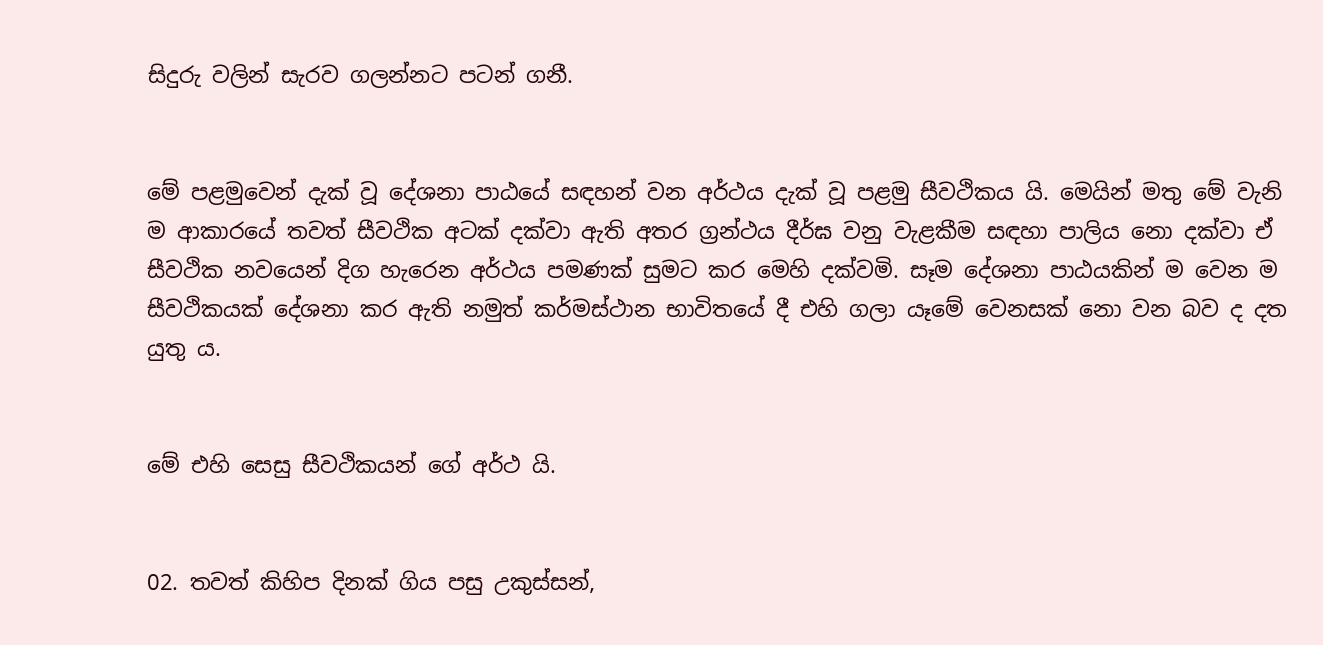සිදුරු වලින් සැරව ගලන්නට පටන් ගනී.


මේ පළමුවෙන් දැක් වූ දේශනා පාඨයේ සඳහන් වන අර්ථය දැක් වූ පළමු සීවථිකය යි. මෙයින් මතු මේ වැනි ම ආකාරයේ තවත් සීවථික අටක් දක්වා ඇති අතර ග්‍රන්ථය දීර්ඝ වනු වැළකීම සඳහා පාලිය නො දක්වා ඒ සීවථික නවයෙන් දිග හැරෙන අර්ථය පමණක් සුමට කර මෙහි දක්වමි. සෑම දේශනා පාඨයකින් ම වෙන ම සීවථිකයක් දේශනා කර ඇති නමුත් කර්මස්ථාන භාවිතයේ දී එහි ගලා යෑමේ වෙනසක් නො වන බව ද දත යුතු ය.


මේ එහි සෙසු සීවථිකයන් ගේ අර්ථ යි.


02. තවත් කිහිප දිනක් ගිය පසු උකුස්සන්,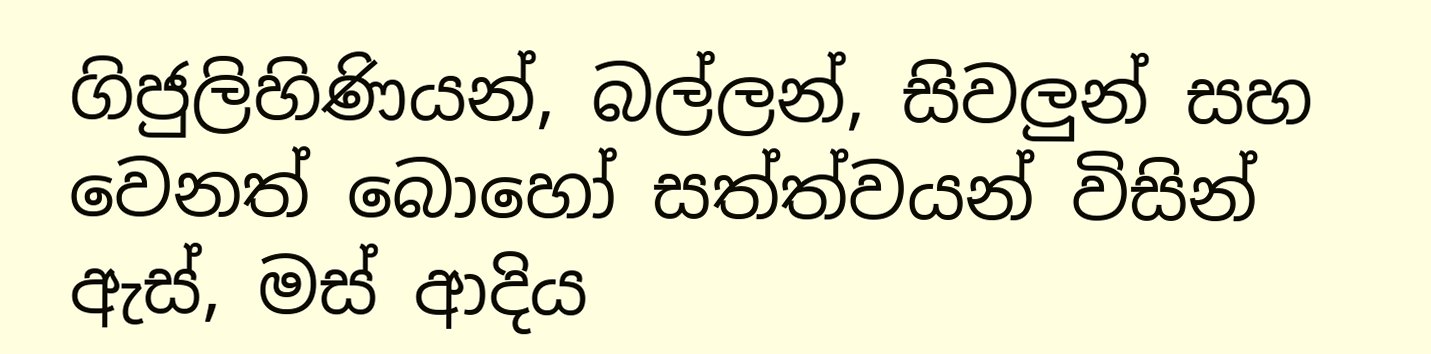ගිජුලිහිණියන්, බල්ලන්, සිවලුන් සහ වෙනත් බොහෝ සත්ත්වයන් විසින් ඇස්, මස් ආදිය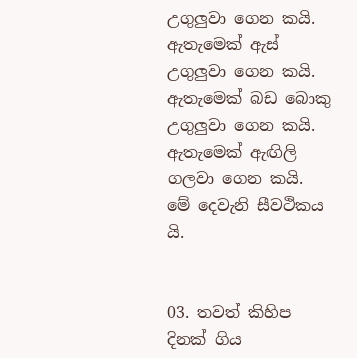උගුලුවා ගෙන කයි. ඇතැමෙක් ඇස් උගුලුවා ගෙන කයි. ඇතැමෙක් බඩ බොකු උගුලුවා ගෙන කයි. ඇතැමෙක් ඇඟිලි ගලවා ගෙන කයි. මේ දෙවැනි සීවථිකය යි.


03. තවත් කිහිප දිනක් ගිය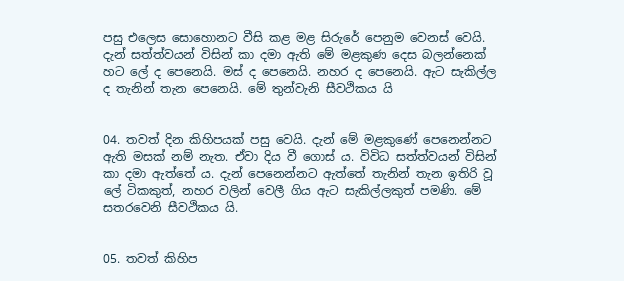පසු එලෙස සොහොනට වීසි කළ මළ සිරුරේ පෙනුම වෙනස් වෙයි. දැන් සත්ත්වයන් විසින් කා දමා ඇති මේ මළකුණ දෙස බලන්නෙක් හට ලේ ද පෙනෙයි. මස් ද පෙනෙයි. නහර ද පෙනෙයි. ඇට සැකිල්ල ද තැනින් තැන පෙනෙයි. මේ තුන්වැනි සීවථිකය යි


04. තවත් දින කිහිපයක් පසු වෙයි. දැන් මේ මළකුණේ පෙනෙන්නට ඇති මසක් නම් නැත. ඒවා දිය වී ගොස් ය. විවිධ සත්ත්වයන් විසින් කා දමා ඇත්තේ ය. දැන් පෙනෙන්නට ඇත්තේ තැනින් තැන ඉතිරි වූ ලේ ටිකකුත්, නහර වලින් වෙලී ගිය ඇට සැකිල්ලකුත් පමණි. මේ සතරවෙනි සීවථිකය යි.


05. තවත් කිහිප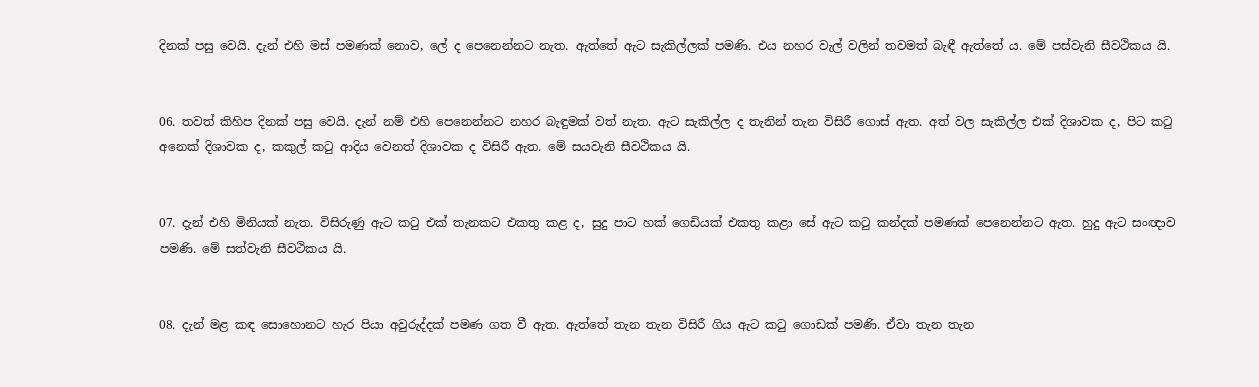දිනක් පසු වෙයි. දැන් එහි මස් පමණක් නොව, ලේ ද පෙනෙන්නට නැත. ඇත්තේ ඇට සැකිල්ලක් පමණි. එය නහර වැල් වලින් තවමත් බැඳී ඇත්තේ ය. මේ පස්වැනි සීවථිකය යි.


06. තවත් කිහිප දිනක් පසු වෙයි. දැන් නම් එහි පෙනෙන්නට නහර බැඳුමක් වත් නැත. ඇට සැකිල්ල ද තැනින් තැන විසිරී ගොස් ඇත. අත් වල සැකිල්ල එක් දිශාවක ද, පිට කටු අනෙක් දිශාවක ද, කකුල් කටු ආදිය වෙනත් දිශාවක ද විසිරී ඇත. මේ සයවැනි සීවථිකය යි.


07. දැන් එහි මිනියක් නැත. විසිරුණු ඇට කටු එක් තැනකට එකතු කළ ද, සුදු පාට හක් ගෙඩියක් එකතු කළා සේ ඇට කටු කන්දක් පමණක් පෙනෙන්නට ඇත. හුදු ඇට සංඥාව පමණි. මේ සත්වැනි සීවථිකය යි.


08. දැන් මළ කඳ සොහොනට හැර පියා අවුරුද්දක් පමණ ගත වී ඇත. ඇත්තේ තැන තැන විසිරී ගිය ඇට කටු ගොඩක් පමණි. ඒවා තැන තැන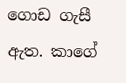ගොඩ ගැසී ඇත. කාගේ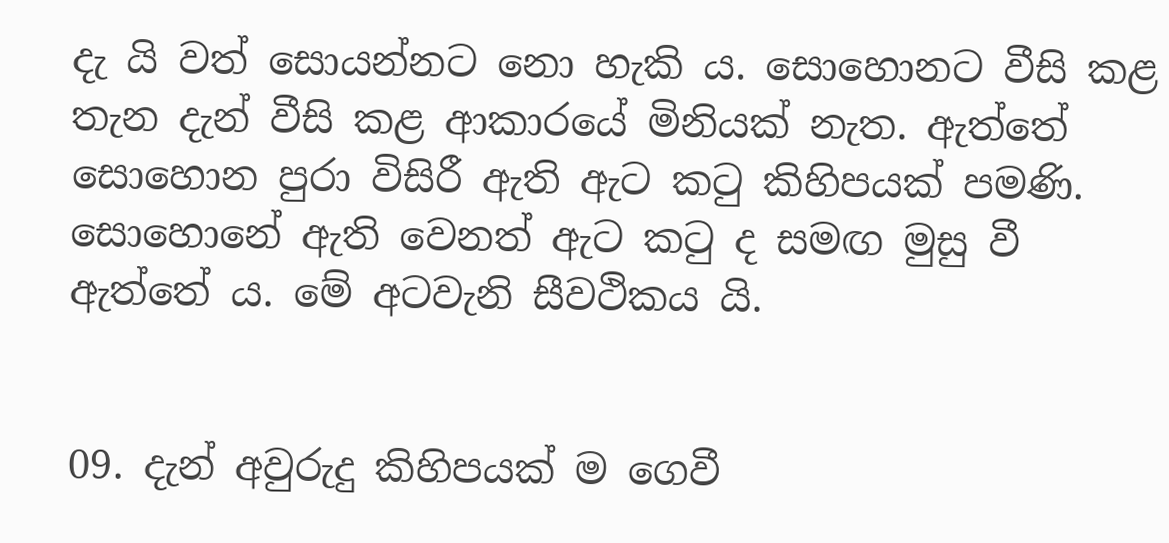දැ යි වත් සොයන්නට නො හැකි ය. සොහොනට වීසි කළ තැන දැන් වීසි කළ ආකාරයේ මිනියක් නැත. ඇත්තේ සොහොන පුරා විසිරී ඇති ඇට කටු කිහිපයක් පමණි. සොහොනේ ඇති වෙනත් ඇට කටු ද සමඟ මුසු වී ඇත්තේ ය. මේ අටවැනි සීවථිකය යි.


09. දැන් අවුරුදු කිහිපයක් ම ගෙවී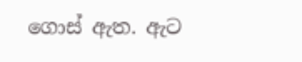ගොස් ඇත. ඇට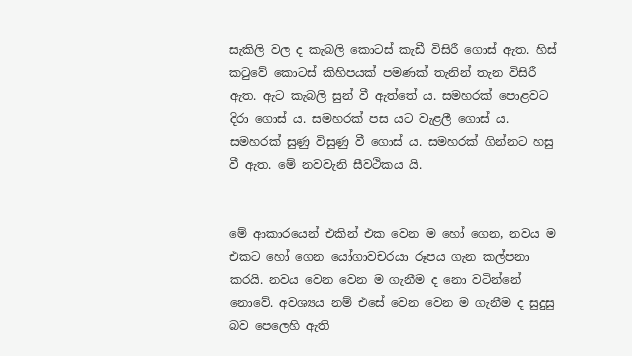සැකිලි වල ද කැබලි කොටස් කැඩී විසිරී ගොස් ඇත. හිස් කටුවේ කොටස් කිහිපයක් පමණක් තැනින් තැන විසිරී ඇත. ඇට කැබලි සුන් වී ඇත්තේ ය. සමහරක් පොළවට දිරා ගොස් ය. සමහරක් පස යට වැළලී ගොස් ය. සමහරක් සුණු විසුණු වී ගොස් ය. සමහරක් ගින්නට හසු වී ඇත. මේ නවවැනි සීවථිකය යි.


මේ ආකාරයෙන් එකින් එක වෙන ම හෝ ගෙන, නවය ම එකට හෝ ගෙන යෝගාවචරයා රූපය ගැන කල්පනා කරයි. නවය වෙන වෙන ම ගැනීම ද නො වටින්නේ නොවේ. අවශ්‍යය නම් එසේ වෙන වෙන ම ගැනීම ද සුදුසු බව පෙලෙහි ඇති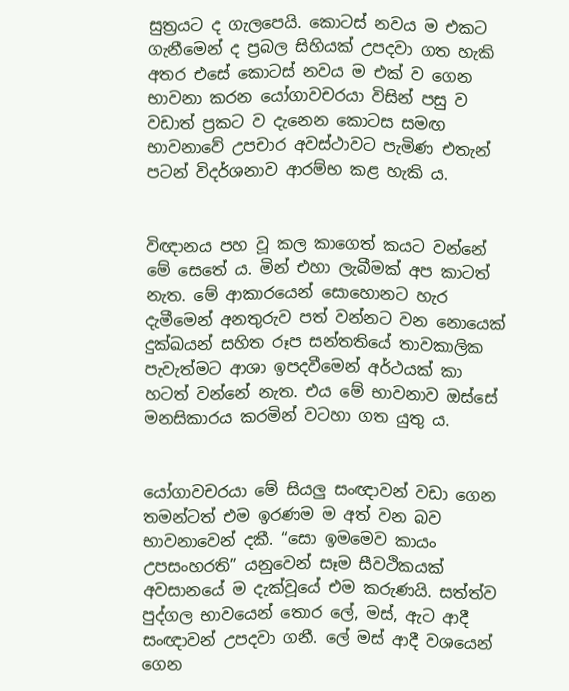සුත්‍රයට ද ගැලපෙයි. කොටස් නවය ම එකට ගැනීමෙන් ද ප්‍රබල සිහියක් උපදවා ගත හැකි අතර එසේ කොටස් නවය ම එක් ව ගෙන භාවනා කරන යෝගාවචරයා විසින් පසු ව වඩාත් ප්‍රකට ව දැනෙන කොටස සමඟ භාවනාවේ උපචාර අවස්ථාවට පැමිණ එතැන් පටන් විදර්ශනාව ආරම්භ කළ හැකි ය.


විඥානය පහ වූ කල කාගෙත් කයට වන්නේ මේ සෙතේ ය. මින් එහා ලැබීමක් අප කාටත් නැත. මේ ආකාරයෙන් සොහොනට හැර දැමීමෙන් අනතුරුව පත් වන්නට වන නොයෙක් දුක්ඛයන් සහිත රූප සන්තතියේ තාවකාලික පැවැත්මට ආශා ඉපදවීමෙන් අර්ථයක් කා හටත් වන්නේ නැත. එය මේ භාවනාව ඔස්සේ මනසිකාරය කරමින් වටහා ගත යුතු ය.


යෝගාවචරයා මේ සියලු සංඥාවන් වඩා ගෙන තමන්ටත් එම ඉරණම ම අත් වන බව භාවනාවෙන් දකී. “සො ඉමමෙව කායං උපසංහරති” යනුවෙන් සෑම සීවථිකයක් අවසානයේ ම දැක්වූයේ එම කරුණයි. සත්ත්ව පුද්ගල භාවයෙන් තොර ලේ, මස්, ඇට ආදී සංඥාවන් උපදවා ගනී. ලේ මස් ආදී වශයෙන් ගෙන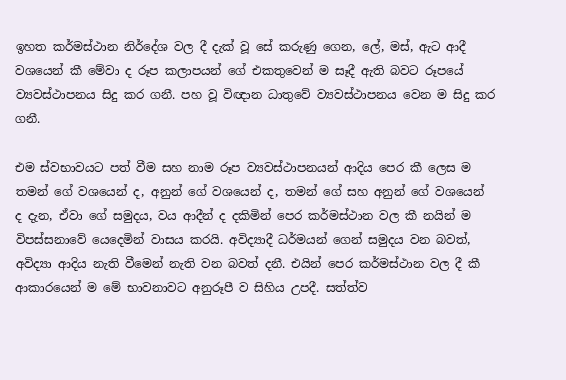ඉහත කර්මස්ථාන නිර්දේශ වල දී දැක් වූ සේ කරුණු ගෙන, ලේ, මස්, ඇට ආදී වශයෙන් කී මේවා ද රූප කලාපයන් ගේ එකතුවෙන් ම සෑදී ඇති බවට රූපයේ ව්‍යවස්ථාපනය සිදු කර ගනී. පහ වූ විඥාන ධාතුවේ ව්‍යවස්ථාපනය වෙන ම සිදු කර ගනී.

එම ස්වභාවයට පත් වීම සහ නාම රූප ව්‍යවස්ථාපනයන් ආදිය පෙර කී ලෙස ම තමන් ගේ වශයෙන් ද, අනුන් ගේ වශයෙන් ද, තමන් ගේ සහ අනුන් ගේ වශයෙන් ද දැන, ඒවා ගේ සමුදය, වය ආදීන් ද දකිමින් පෙර කර්මස්ථාන වල කී නයින් ම විපස්සනාවේ යෙදෙමින් වාසය කරයි. අවිද්‍යාදී ධර්මයන් ගෙන් සමුදය වන බවත්, අවිද්‍යා ආදිය නැති වීමෙන් නැති වන බවත් දනී. එයින් පෙර කර්මස්ථාන වල දී කී ආකාරයෙන් ම මේ භාවනාවට අනුරූපී ව සිහිය උපදී. සත්ත්ව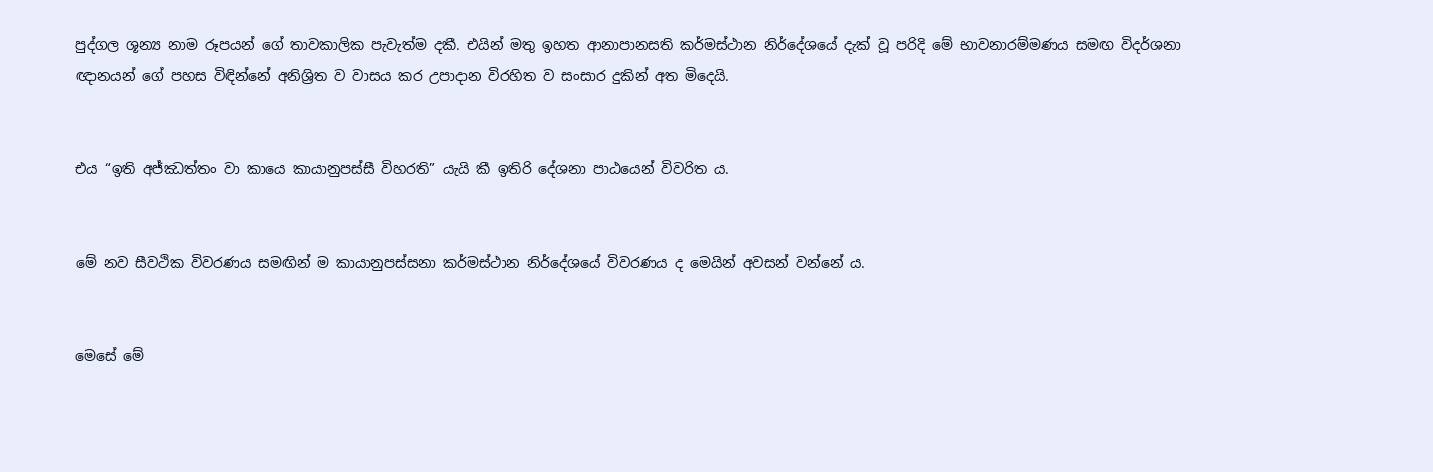පුද්ගල ශූන්‍ය නාම රූපයන් ගේ තාවකාලික පැවැත්ම දකී. එයින් මතු ඉහත ආනාපානසති කර්මස්ථාන නිර්දේශයේ දැක් වූ පරිදි මේ භාවනාරම්මණය සමඟ විදර්ශනා ඥානයන් ගේ පහස විඳින්නේ අනිශ්‍රිත ව වාසය කර උපාදාන විරහිත ව සංසාර දුකින් අත මිදෙයි.


එය “ඉති අජ්‌ඣත්‌තං වා කායෙ කායානුපස්‌සී විහරති” යැයි කී ඉතිරි දේශනා පාඨයෙන් විවරිත ය.


මේ නව සීවථික විවරණය සමඟින් ම කායානුපස්සනා කර්මස්ථාන නිර්දේශයේ විවරණය ද මෙයින් අවසන් වන්නේ ය.


මෙසේ මේ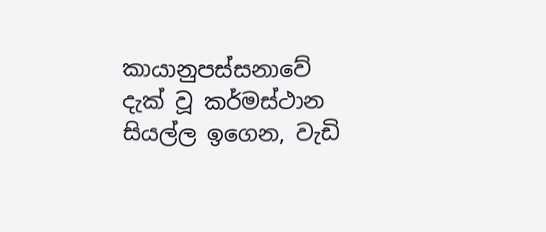කායානුපස්සනාවේ දැක් වූ කර්මස්ථාන සියල්ල ඉගෙන, වැඩි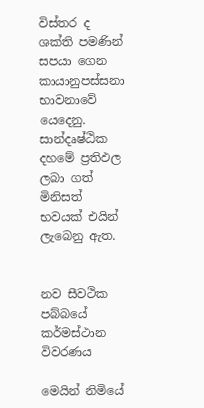විස්තර ද ශක්ති පමණින් සපයා ගෙන කායානුපස්සනා භාවනාවේ යෙදෙනු. සාන්දෘෂ්ඨික දහමේ ප්‍රතිඵල ලබා ගත් මිනිසත් භවයක් එයින් ලැබෙනු ඇත.


නව සීවථික පබ්බයේ කර්මස්ථාන විවරණය

මෙයින් නිමියේ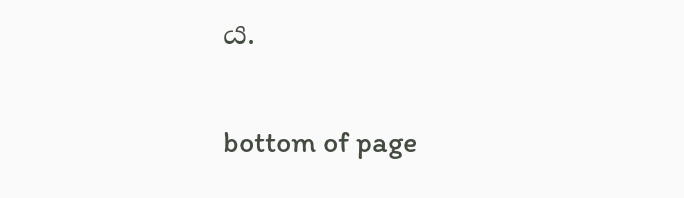ය.


bottom of page